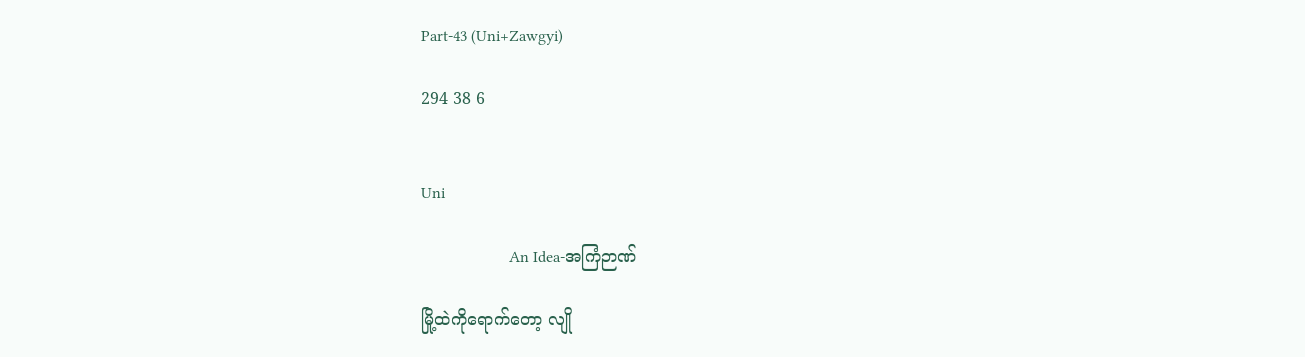Part-43 (Uni+Zawgyi)

294 38 6


Uni

                      An Idea-အကြံဉာဏ်

မြို့ထဲကိုရောက်တော့ လျို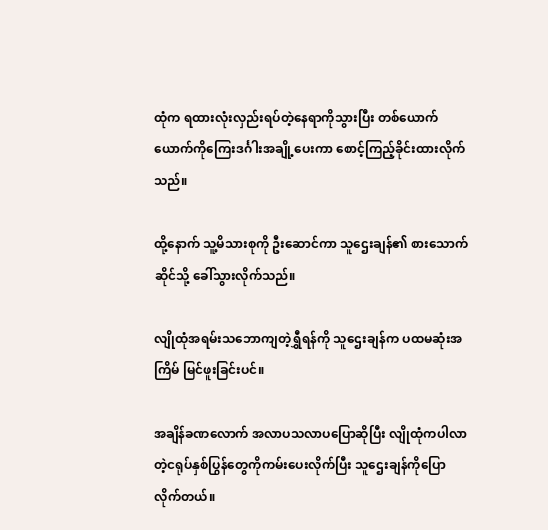ထုံက ရထားလုံးလှည်းရပ်တဲ့နေရာကိုသွားပြီး တစ်ယောက်ယောက်ကိုကြေးဒင်္ဂါးအချို့ပေးကာ စောင့်ကြည့်ခိုင်းထားလိုက်သည်။

ထို့နောက် သူ့မိသားစုကို ဦးဆောင်ကာ သူဌေးချန်၏ စားသောက်ဆိုင်သို့ ခေါ်သွားလိုက်သည်။

လျိုထုံအရမ်းသဘောကျတဲ့ရွှီရန်ကို သူဌေးချန်က ပထမဆုံးအကြိမ် မြင်ဖူးခြင်းပင်။

အချိန်ခဏလောက် အလာပသလာပပြောဆိုပြီး လျိုထုံကပါလာတဲ့ငရုပ်နှစ်ပြွန်တွေကိုကမ်းပေးလိုက်ပြီး သူဌေးချန်ကိုပြောလိုက်တယ်။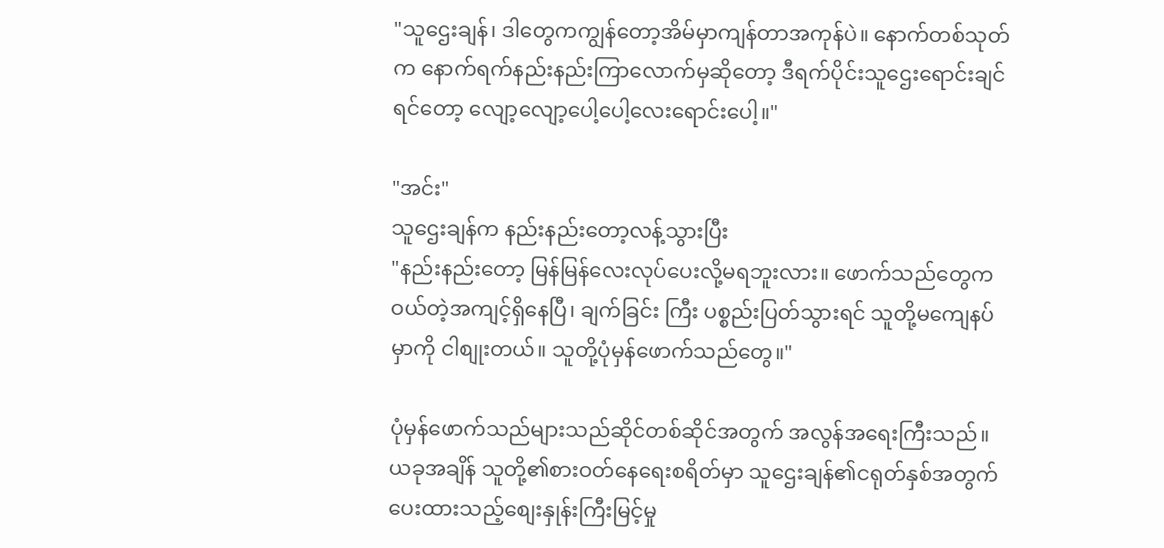"သူဌေးချန်၊ ဒါတွေကကျွန်တော့အိမ်မှာကျန်တာအကုန်ပဲ။ နောက်တစ်သုတ်က နောက်ရက်နည်းနည်းကြာလောက်မှဆိုတော့ ဒီရက်ပိုင်းသူဌေးရောင်းချင်ရင်တော့ လျော့လျော့ပေါ့ပေါ့လေးရောင်းပေါ့။"

"အင်း"
သူဌေးချန်က နည်းနည်းတော့လန့်သွားပြီး
"နည်းနည်းတော့ မြန်မြန်လေးလုပ်ပေးလို့မရဘူးလား။ ဖောက်သည်တွေကဝယ်တဲ့အကျင့်ရှိနေပြီ၊ ချက်ခြင်း ကြီး ပစ္စည်းပြတ်သွားရင် သူတို့မကျေနပ်မှာကို ငါစျုးတယ်။ သူတို့ပုံမှန်ဖောက်သည်တွေ။"

ပုံမှန်ဖောက်သည်များသည်ဆိုင်တစ်ဆိုင်အတွက် အလွန်အရေးကြီးသည်။ ယခုအချိန် သူတို့၏စားဝတ်နေရေးစရိတ်မှာ သူဌေးချန်၏ငရုတ်နှစ်အတွက် ပေးထားသည့်စျေးနှုန်းကြီးမြင့်မှု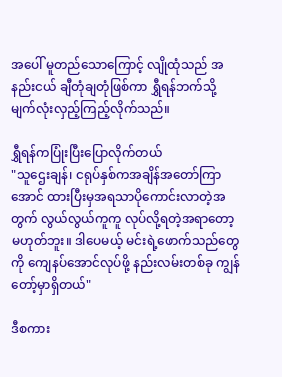အပေါ် မူတည်သောကြောင့် လျိုထုံသည် အနည်းငယ် ချီတုံချတုံဖြစ်ကာ ရွှီရန်ဘက်သို့ မျက်လုံးလှည့်ကြည့်လိုက်သည်။

ရွှီရန်ကပြုံးပြီးပြောလိုက်တယ်
"သူဌေးချန်၊ ငရုပ်နှစ်ကအချိန်အတော်ကြာအောင် ထားပြီးမှအရသာပိုကောင်းလာတဲ့အတွက် လွယ်လွယ်ကူကူ လုပ်လို့ရတဲ့အရာတော့ မဟုတ်ဘူး။ ဒါပေမယ့် မင်းရဲ့ဖောက်သည်တွေကို ကျေနပ်အောင်လုပ်ဖို့ နည်းလမ်းတစ်ခု ကျွန်တော့်မှာရှိတယ်"

ဒီစကား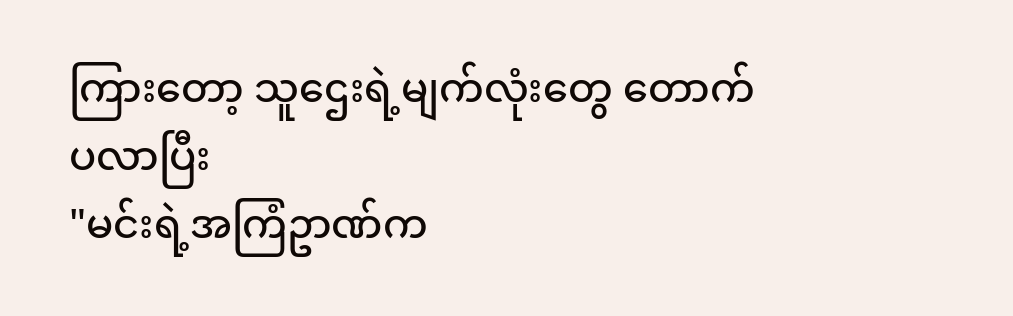ကြားတော့ သူဌေးရဲ့မျက်လုံးတွေ တောက်ပလာပြီး
"မင်းရဲ့အကြံဥာဏ်က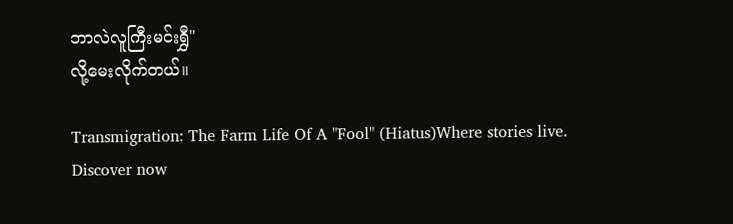ဘာလဲလူကြီးမင်းရွှီ"
လို့မေးလိုက်တယ်။

Transmigration: The Farm Life Of A "Fool" (Hiatus)Where stories live. Discover now